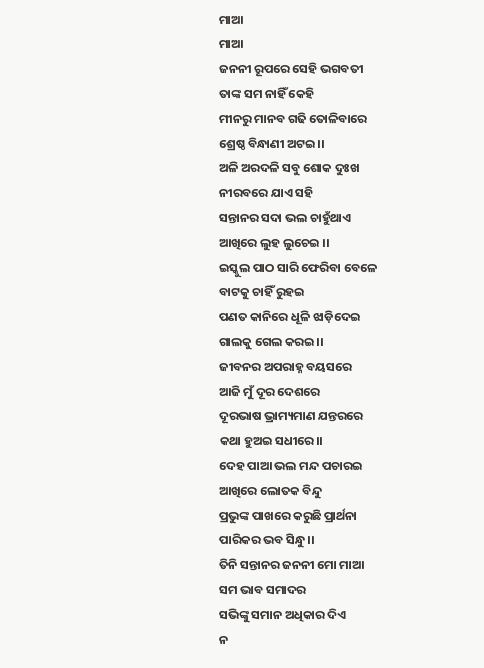ମାଆ
ମାଆ
ଜନନୀ ରୂପରେ ସେହି ଭଗବତୀ
ତାଙ୍କ ସମ ନାହିଁ କେହି
ମୀନରୁ ମାନବ ଗଢି ତୋଳିବାରେ
ଶ୍ରେଷ୍ଠ ବିନ୍ଧାଣୀ ଅଟଇ।।
ଅଳି ଅରଦଳି ସବୁ ଶୋକ ଦୁଃଖ
ନୀରବରେ ଯାଏ ସହି
ସନ୍ତାନର ସଦା ଭଲ ଚାହୁଁଥାଏ
ଆଖିରେ ଲୁହ ଲୁଚେଇ ।।
ଇସ୍କୁଲ ପାଠ ସାରି ଫେରିବା ବେଳେ
ବାଟକୁ ଚାହିଁ ରୁହଇ
ପଣତ କାନିରେ ଧୂଳି ଝାଡ଼ିଦେଇ
ଗାଲକୁ ଗେଲ କରଇ।।
ଜୀବନର ଅପରାହ୍ନ ବୟସରେ
ଆଜି ମୁଁ ଦୂର ଦେଶରେ
ଦୂରଭାଷ ଭ୍ରାମ୍ୟମାଣ ଯନ୍ତରରେ
କଥା ହୁଅଇ ସଧୀରେ।।
ଦେହ ପାଆ ଭଲ ମନ୍ଦ ପଚାରଇ
ଆଖିରେ ଲୋତକ ବିନ୍ଦୁ
ପ୍ରଭୁଙ୍କ ପାଖରେ କରୁଛି ପ୍ରାର୍ଥନା
ପାରିକର ଭବ ସିନ୍ଧୁ।।
ତିନି ସନ୍ତାନର ଜନନୀ ମୋ ମାଆ
ସମ ଭାବ ସମାଦର
ସଭିଙ୍କୁ ସମାନ ଅଧିକାର ଦିଏ
ନ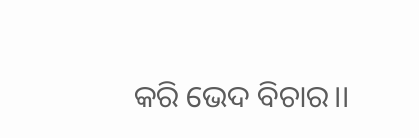କରି ଭେଦ ବିଚାର।।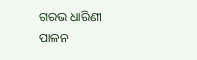ଗରଭ ଧାରିଣୀ ପାଳନ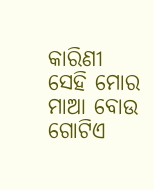କାରିଣୀ
ସେହି ମୋର ମାଆ ବୋଉ
ଗୋଟିଏ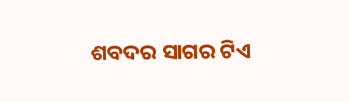ଶବଦର ସାଗର ଟିଏ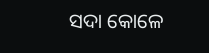ସଦା କୋଳେ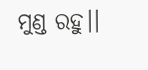ମୁଣ୍ଡ ରହୁ।।